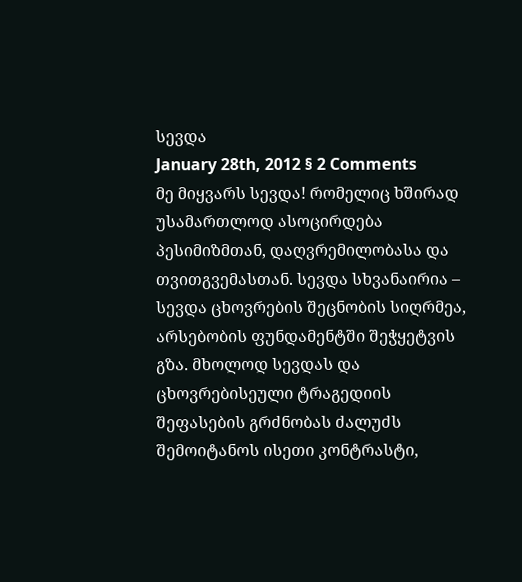სევდა
January 28th, 2012 § 2 Comments
მე მიყვარს სევდა! რომელიც ხშირად უსამართლოდ ასოცირდება პესიმიზმთან, დაღვრემილობასა და თვითგვემასთან. სევდა სხვანაირია – სევდა ცხოვრების შეცნობის სიღრმეა, არსებობის ფუნდამენტში შეჭყეტვის გზა. მხოლოდ სევდას და ცხოვრებისეული ტრაგედიის შეფასების გრძნობას ძალუძს შემოიტანოს ისეთი კონტრასტი,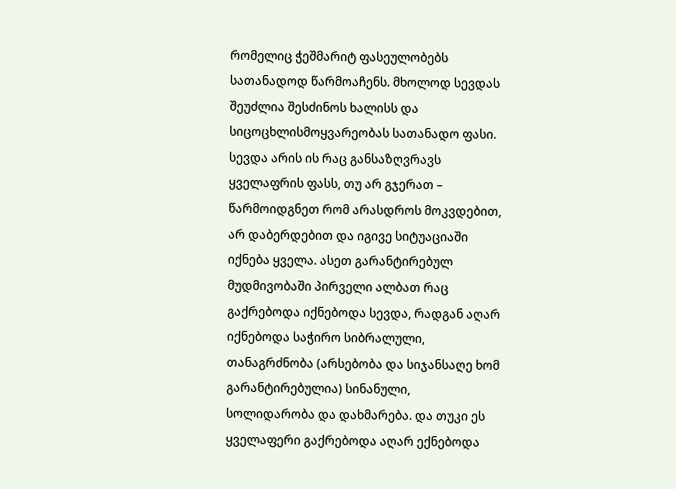რომელიც ჭეშმარიტ ფასეულობებს სათანადოდ წარმოაჩენს. მხოლოდ სევდას შეუძლია შესძინოს ხალისს და სიცოცხლისმოყვარეობას სათანადო ფასი. სევდა არის ის რაც განსაზღვრავს ყველაფრის ფასს, თუ არ გჯერათ – წარმოიდგნეთ რომ არასდროს მოკვდებით, არ დაბერდებით და იგივე სიტუაციაში იქნება ყველა. ასეთ გარანტირებულ მუდმივობაში პირველი ალბათ რაც გაქრებოდა იქნებოდა სევდა, რადგან აღარ იქნებოდა საჭირო სიბრალული, თანაგრძნობა (არსებობა და სიჯანსაღე ხომ გარანტირებულია) სინანული, სოლიდარობა და დახმარება. და თუკი ეს ყველაფერი გაქრებოდა აღარ ექნებოდა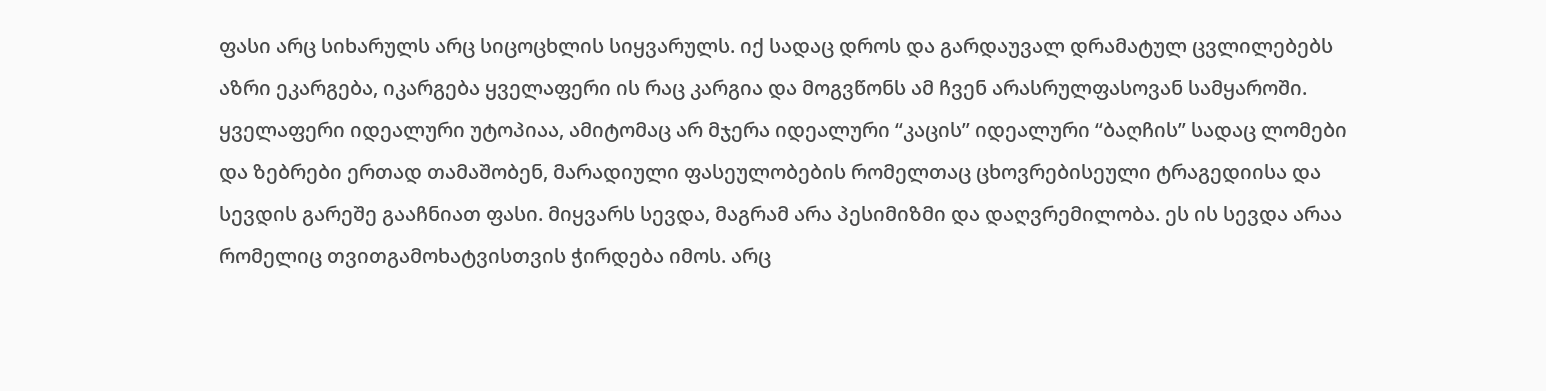ფასი არც სიხარულს არც სიცოცხლის სიყვარულს. იქ სადაც დროს და გარდაუვალ დრამატულ ცვლილებებს აზრი ეკარგება, იკარგება ყველაფერი ის რაც კარგია და მოგვწონს ამ ჩვენ არასრულფასოვან სამყაროში. ყველაფერი იდეალური უტოპიაა, ამიტომაც არ მჯერა იდეალური “კაცის” იდეალური “ბაღჩის” სადაც ლომები და ზებრები ერთად თამაშობენ, მარადიული ფასეულობების რომელთაც ცხოვრებისეული ტრაგედიისა და სევდის გარეშე გააჩნიათ ფასი. მიყვარს სევდა, მაგრამ არა პესიმიზმი და დაღვრემილობა. ეს ის სევდა არაა რომელიც თვითგამოხატვისთვის ჭირდება იმოს. არც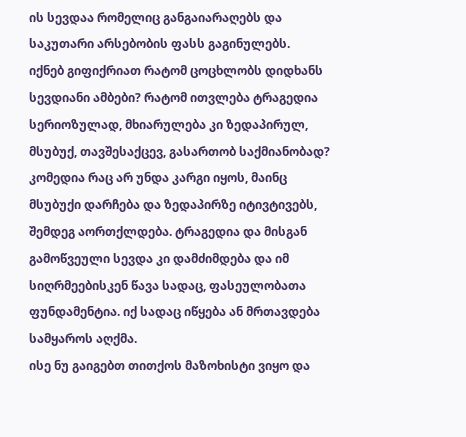ის სევდაა რომელიც განგაიარაღებს და საკუთარი არსებობის ფასს გაგინულებს.
იქნებ გიფიქრიათ რატომ ცოცხლობს დიდხანს სევდიანი ამბები? რატომ ითვლება ტრაგედია სერიოზულად, მხიარულება კი ზედაპირულ, მსუბუქ, თავშესაქცევ, გასართობ საქმიანობად? კომედია რაც არ უნდა კარგი იყოს, მაინც მსუბუქი დარჩება და ზედაპირზე იტივტივებს, შემდეგ აორთქლდება. ტრაგედია და მისგან გამოწვეული სევდა კი დამძიმდება და იმ სიღრმეებისკენ წავა სადაც, ფასეულობათა ფუნდამენტია. იქ სადაც იწყება ან მრთავდება სამყაროს აღქმა.
ისე ნუ გაიგებთ თითქოს მაზოხისტი ვიყო და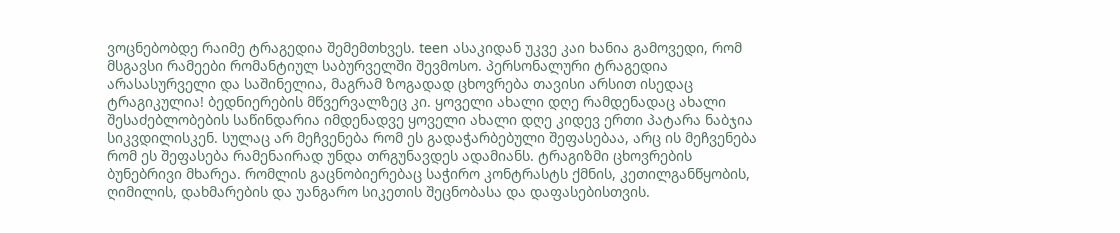ვოცნებობდე რაიმე ტრაგედია შემემთხვეს. teen ასაკიდან უკვე კაი ხანია გამოვედი, რომ მსგავსი რამეები რომანტიულ საბურველში შევმოსო. პერსონალური ტრაგედია არასასურველი და საშინელია, მაგრამ ზოგადად ცხოვრება თავისი არსით ისედაც ტრაგიკულია! ბედნიერების მწვერვალზეც კი. ყოველი ახალი დღე რამდენადაც ახალი შესაძებლობების საწინდარია იმდენადვე ყოველი ახალი დღე კიდევ ერთი პატარა ნაბჯია სიკვდილისკენ. სულაც არ მეჩვენება რომ ეს გადაჭარბებული შეფასებაა, არც ის მეჩვენება რომ ეს შეფასება რამენაირად უნდა თრგუნავდეს ადამიანს. ტრაგიზმი ცხოვრების ბუნებრივი მხარეა. რომლის გაცნობიერებაც საჭირო კონტრასტს ქმნის, კეთილგანწყობის, ღიმილის, დახმარების და უანგარო სიკეთის შეცნობასა და დაფასებისთვის.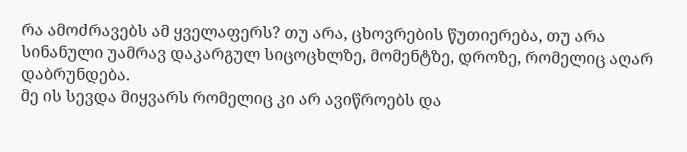რა ამოძრავებს ამ ყველაფერს? თუ არა, ცხოვრების წუთიერება, თუ არა სინანული უამრავ დაკარგულ სიცოცხლზე, მომენტზე, დროზე, რომელიც აღარ დაბრუნდება.
მე ის სევდა მიყვარს რომელიც კი არ ავიწროებს და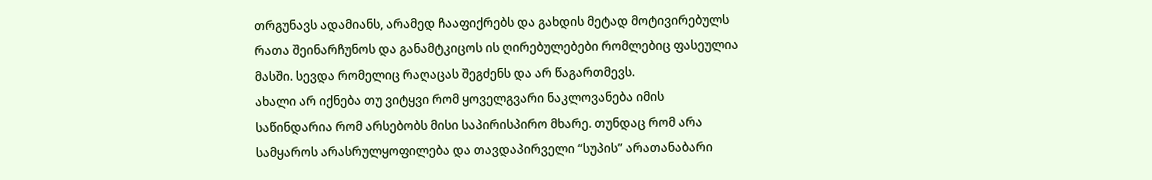თრგუნავს ადამიანს, არამედ ჩააფიქრებს და გახდის მეტად მოტივირებულს რათა შეინარჩუნოს და განამტკიცოს ის ღირებულებები რომლებიც ფასეულია მასში. სევდა რომელიც რაღაცას შეგძენს და არ წაგართმევს.
ახალი არ იქნება თუ ვიტყვი რომ ყოველგვარი ნაკლოვანება იმის საწინდარია რომ არსებობს მისი საპირისპირო მხარე. თუნდაც რომ არა სამყაროს არასრულყოფილება და თავდაპირველი “სუპის” არათანაბარი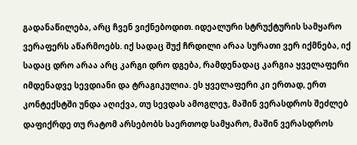გადანაწილება, არც ჩვენ ვიქნებოდით. იდეალური სტრუქტურის სამყარო ვერაფერს აწარმოებს. იქ სადაც შუქ ჩრდილი არაა სურათი ვერ იქმნება, იქ სადაც დრო არაა არც კარგი დრო დგება, რამდენადაც კარგია ყველაფერი იმდენადვე სევდიანი და ტრაგიკულია. ეს ყველაფერი კი ერთად, ერთ კონტექსტში უნდა აღიქვა, თუ სევდას ამოგლეჯ, მაშინ ვერასდროს შეძლებ დაფიქრდე თუ რატომ არსებობს საერთოდ სამყარო, მაშინ ვერასდროს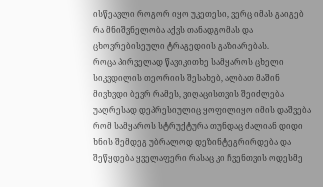ისწეავლი როგორ იყო უკეთესი, ვერც იმას გაიგებ რა მნიშვნელობა აქვს თანადგომას და ცხოვრებისეული ტრაგედიის გაზიარებას.
როცა პირველად წავიკითხე სამყაროს ცხელი სიკვდილის თეორიის შესახებ, ალბათ მაშინ მივხვდი ბევრ რამეს, ვიღაცისთვის შეიძლება უაღრესად დეპრესიულიც ყოფილიყო იმის დაშვება რომ სამყაროს სტრუქტურა თუნდაც ძალიან დიდი ხნის შემდეგ უბრალოდ დეზინტეგრირდება და შეწყდება ყველაფერი რასაც კი ჩვენთვის ოდესმე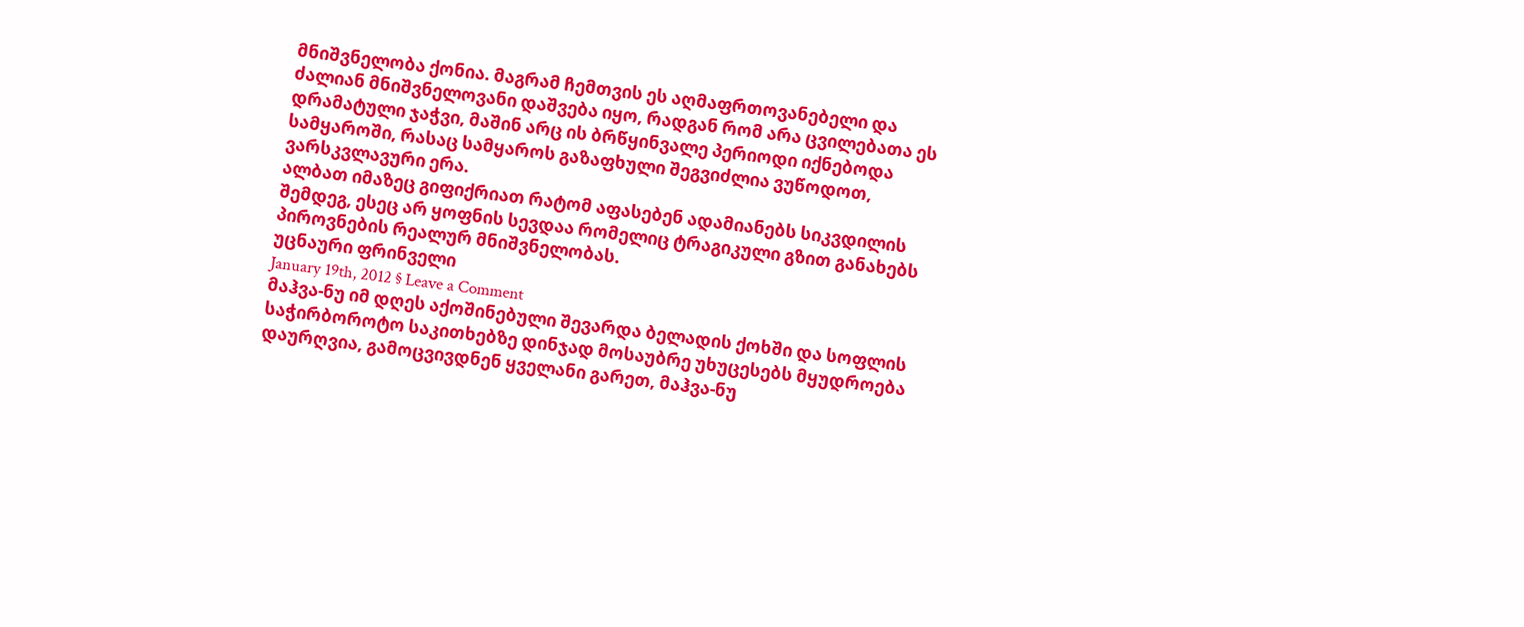მნიშვნელობა ქონია. მაგრამ ჩემთვის ეს აღმაფრთოვანებელი და ძალიან მნიშვნელოვანი დაშვება იყო, რადგან რომ არა ცვილებათა ეს დრამატული ჯაჭვი, მაშინ არც ის ბრწყინვალე პერიოდი იქნებოდა სამყაროში, რასაც სამყაროს გაზაფხული შეგვიძლია ვუწოდოთ, ვარსკვლავური ერა.
ალბათ იმაზეც გიფიქრიათ რატომ აფასებენ ადამიანებს სიკვდილის შემდეგ, ესეც არ ყოფნის სევდაა რომელიც ტრაგიკული გზით განახებს პიროვნების რეალურ მნიშვნელობას.
უცნაური ფრინველი
January 19th, 2012 § Leave a Comment
მაჰვა-ნუ იმ დღეს აქოშინებული შევარდა ბელადის ქოხში და სოფლის საჭირბოროტო საკითხებზე დინჯად მოსაუბრე უხუცესებს მყუდროება დაურღვია, გამოცვივდნენ ყველანი გარეთ, მაჰვა-ნუ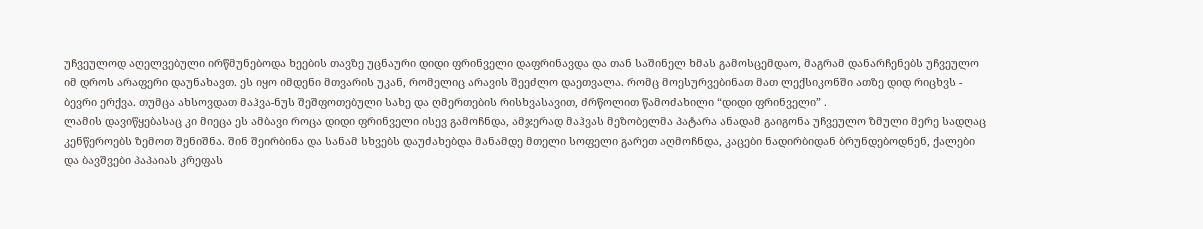უჩვეულოდ აღელვებული ირწმუნებოდა ხეების თავზე უცნაური დიდი ფრინველი დაფრინავდა და თან საშინელ ხმას გამოსცემდაო, მაგრამ დანარჩენებს უჩვეულო იმ დროს არაფერი დაუნახავთ. ეს იყო იმდენი მთვარის უკან, რომელიც არავის შეეძლო დაეთვალა. რომც მოესურვებინათ მათ ლექსიკონში ათზე დიდ რიცხვს - ბევრი ერქვა. თუმცა ახსოვდათ მაჰვა-ნუს შეშფოთებული სახე და ღმერთების რისხვასავით, ძრწოლით წამოძახილი “დიდი ფრინველი” .
ლამის დავიწყებასაც კი მიეცა ეს ამბავი როცა დიდი ფრინველი ისევ გამოჩნდა, ამჯერად მაჰვას მეზობელმა პატარა ანადამ გაიგონა უჩვეულო ზმული მერე სადღაც კენწეროებს ზემოთ შენიშნა. შინ შეირბინა და სანამ სხვებს დაუძახებდა მანამდე მთელი სოფელი გარეთ აღმოჩნდა, კაცები ნადირბიდან ბრუნდებოდნენ, ქალები და ბავშვები პაპაიას კრეფას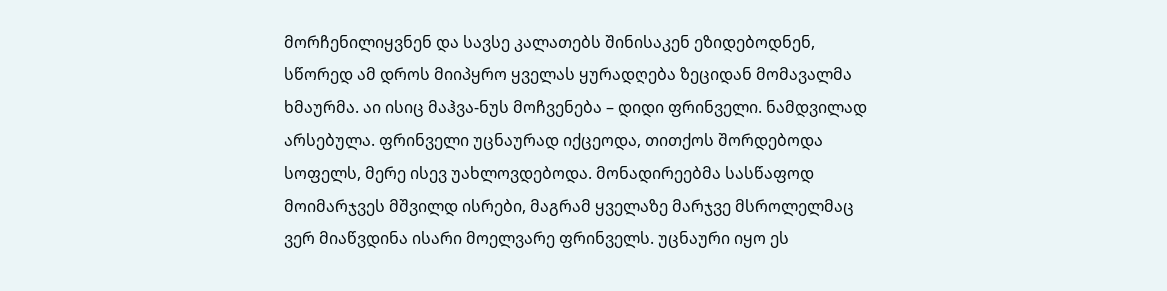მორჩენილიყვნენ და სავსე კალათებს შინისაკენ ეზიდებოდნენ, სწორედ ამ დროს მიიპყრო ყველას ყურადღება ზეციდან მომავალმა ხმაურმა. აი ისიც მაჰვა-ნუს მოჩვენება – დიდი ფრინველი. ნამდვილად არსებულა. ფრინველი უცნაურად იქცეოდა, თითქოს შორდებოდა სოფელს, მერე ისევ უახლოვდებოდა. მონადირეებმა სასწაფოდ მოიმარჯვეს მშვილდ ისრები, მაგრამ ყველაზე მარჯვე მსროლელმაც ვერ მიაწვდინა ისარი მოელვარე ფრინველს. უცნაური იყო ეს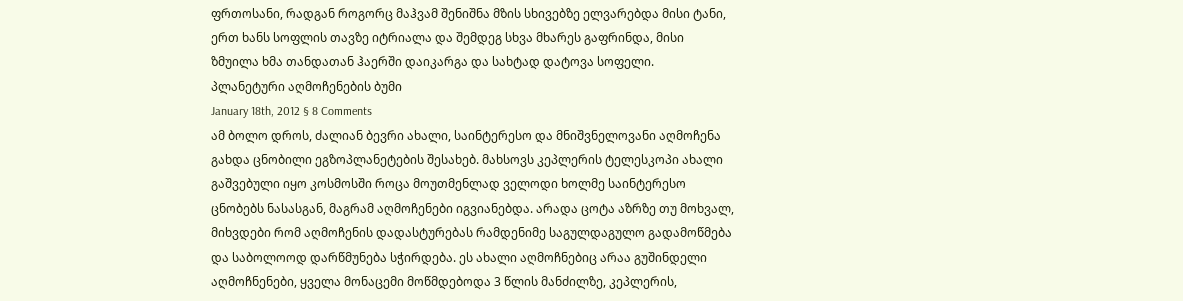ფრთოსანი, რადგან როგორც მაჰვამ შენიშნა მზის სხივებზე ელვარებდა მისი ტანი, ერთ ხანს სოფლის თავზე იტრიალა და შემდეგ სხვა მხარეს გაფრინდა, მისი ზმუილა ხმა თანდათან ჰაერში დაიკარგა და სახტად დატოვა სოფელი.
პლანეტური აღმოჩენების ბუმი
January 18th, 2012 § 8 Comments
ამ ბოლო დროს, ძალიან ბევრი ახალი, საინტერესო და მნიშვნელოვანი აღმოჩენა გახდა ცნობილი ეგზოპლანეტების შესახებ. მახსოვს კეპლერის ტელესკოპი ახალი გაშვებული იყო კოსმოსში როცა მოუთმენლად ველოდი ხოლმე საინტერესო ცნობებს ნასასგან, მაგრამ აღმოჩენები იგვიანებდა. არადა ცოტა აზრზე თუ მოხვალ, მიხვდები რომ აღმოჩენის დადასტურებას რამდენიმე საგულდაგულო გადამოწმება და საბოლოოდ დარწმუნება სჭირდება. ეს ახალი აღმოჩნებიც არაა გუშინდელი აღმოჩნენები, ყველა მონაცემი მოწმდებოდა 3 წლის მანძილზე, კეპლერის,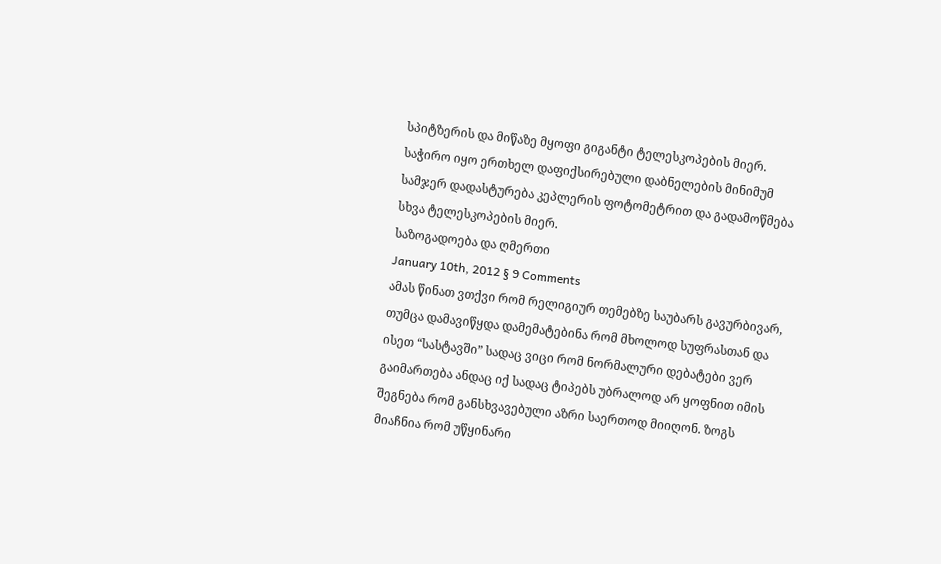სპიტზერის და მიწაზე მყოფი გიგანტი ტელესკოპების მიერ. საჭირო იყო ერთხელ დაფიქსირებული დაბნელების მინიმუმ სამჯერ დადასტურება კეპლერის ფოტომეტრით და გადამოწმება სხვა ტელესკოპების მიერ.
საზოგადოება და ღმერთი
January 10th, 2012 § 9 Comments
ამას წინათ ვთქვი რომ რელიგიურ თემებზე საუბარს გავურბივარ, თუმცა დამავიწყდა დამემატებინა რომ მხოლოდ სუფრასთან და ისეთ “სასტავში” სადაც ვიცი რომ ნორმალური დებატები ვერ გაიმართება ანდაც იქ სადაც ტიპებს უბრალოდ არ ყოფნით იმის შეგნება რომ განსხვავებული აზრი საერთოდ მიიღონ. ზოგს მიაჩნია რომ უწყინარი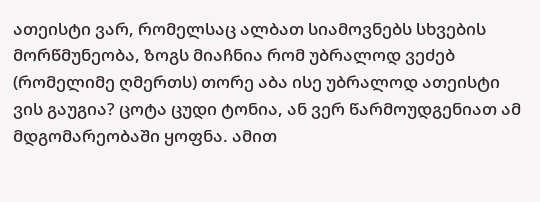ათეისტი ვარ, რომელსაც ალბათ სიამოვნებს სხვების მორწმუნეობა, ზოგს მიაჩნია რომ უბრალოდ ვეძებ (რომელიმე ღმერთს) თორე აბა ისე უბრალოდ ათეისტი ვის გაუგია? ცოტა ცუდი ტონია, ან ვერ წარმოუდგენიათ ამ მდგომარეობაში ყოფნა. ამით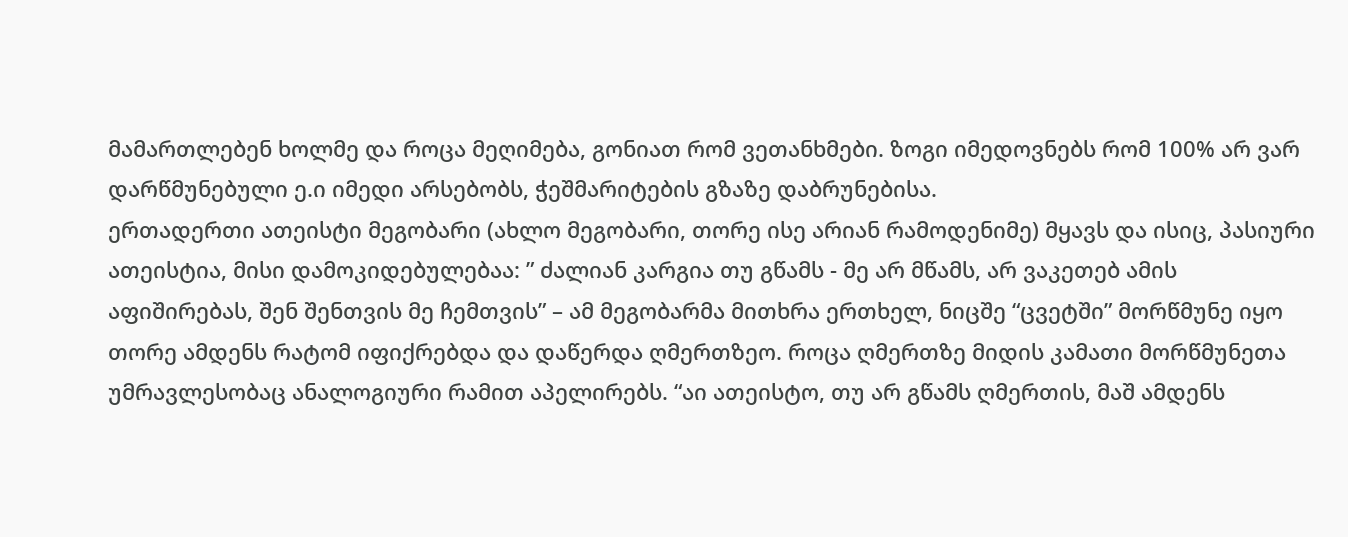მამართლებენ ხოლმე და როცა მეღიმება, გონიათ რომ ვეთანხმები. ზოგი იმედოვნებს რომ 100% არ ვარ დარწმუნებული ე.ი იმედი არსებობს, ჭეშმარიტების გზაზე დაბრუნებისა.
ერთადერთი ათეისტი მეგობარი (ახლო მეგობარი, თორე ისე არიან რამოდენიმე) მყავს და ისიც, პასიური ათეისტია, მისი დამოკიდებულებაა: ” ძალიან კარგია თუ გწამს - მე არ მწამს, არ ვაკეთებ ამის აფიშირებას, შენ შენთვის მე ჩემთვის” – ამ მეგობარმა მითხრა ერთხელ, ნიცშე “ცვეტში” მორწმუნე იყო თორე ამდენს რატომ იფიქრებდა და დაწერდა ღმერთზეო. როცა ღმერთზე მიდის კამათი მორწმუნეთა უმრავლესობაც ანალოგიური რამით აპელირებს. “აი ათეისტო, თუ არ გწამს ღმერთის, მაშ ამდენს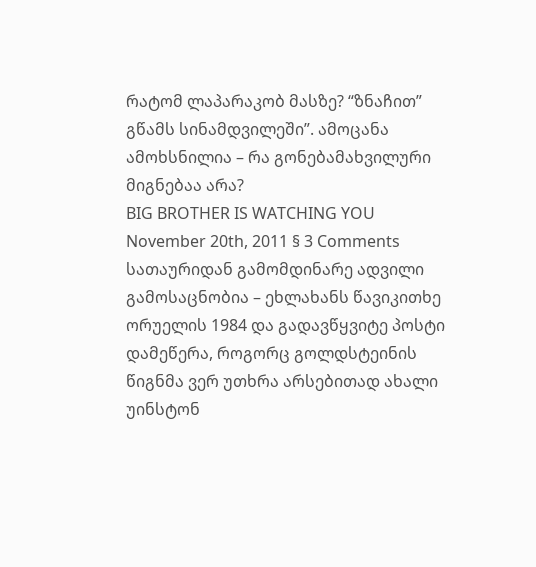რატომ ლაპარაკობ მასზე? “ზნაჩით” გწამს სინამდვილეში”. ამოცანა ამოხსნილია – რა გონებამახვილური მიგნებაა არა?
BIG BROTHER IS WATCHING YOU
November 20th, 2011 § 3 Comments
სათაურიდან გამომდინარე ადვილი გამოსაცნობია – ეხლახანს წავიკითხე ორუელის 1984 და გადავწყვიტე პოსტი დამეწერა, როგორც გოლდსტეინის წიგნმა ვერ უთხრა არსებითად ახალი უინსტონ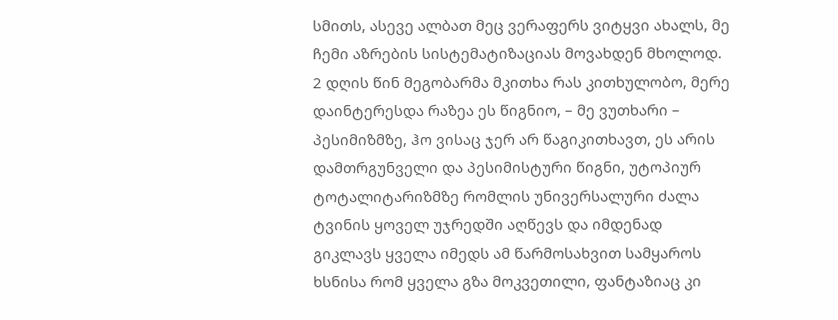სმითს, ასევე ალბათ მეც ვერაფერს ვიტყვი ახალს, მე ჩემი აზრების სისტემატიზაციას მოვახდენ მხოლოდ.
2 დღის წინ მეგობარმა მკითხა რას კითხულობო, მერე დაინტერესდა რაზეა ეს წიგნიო, – მე ვუთხარი – პესიმიზმზე, ჰო ვისაც ჯერ არ წაგიკითხავთ, ეს არის დამთრგუნველი და პესიმისტური წიგნი, უტოპიურ ტოტალიტარიზმზე რომლის უნივერსალური ძალა ტვინის ყოველ უჯრედში აღწევს და იმდენად გიკლავს ყველა იმედს ამ წარმოსახვით სამყაროს ხსნისა რომ ყველა გზა მოკვეთილი, ფანტაზიაც კი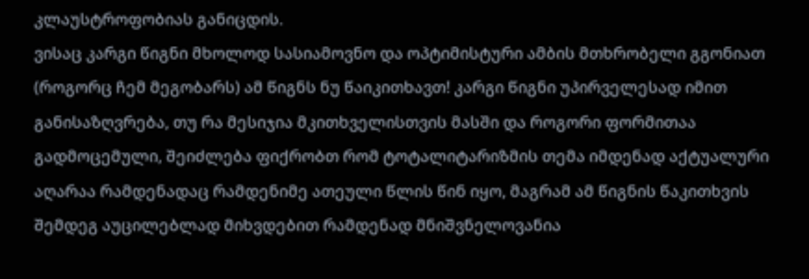კლაუსტროფობიას განიცდის.
ვისაც კარგი წიგნი მხოლოდ სასიამოვნო და ოპტიმისტური ამბის მთხრობელი გგონიათ (როგორც ჩემ მეგობარს) ამ წიგნს ნუ წაიკითხავთ! კარგი წიგნი უპირველესად იმით განისაზღვრება, თუ რა მესიჯია მკითხველისთვის მასში და როგორი ფორმითაა გადმოცემული, შეიძლება ფიქრობთ რომ ტოტალიტარიზმის თემა იმდენად აქტუალური აღარაა რამდენადაც რამდენიმე ათეული წლის წინ იყო, მაგრამ ამ წიგნის წაკითხვის შემდეგ აუცილებლად მიხვდებით რამდენად მნიშვნელოვანია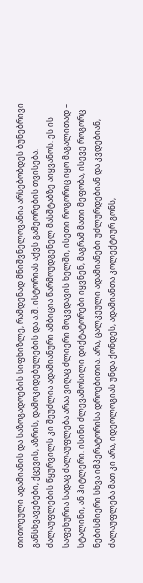თითოეული ადამიანის და საზოგადოების სიფხიზლე, რამდენად მნიშვნელოვანია არსებობდეს ბუნებრივი განსხვავებები, ქცევის, აზრის, დამოკიდებულების და ა.შ. ისტორიას აქვს გამეორების თვისება. ძალაუფლების წყურვილს კი შეუძლია ადამიანური ამბიცია წარმოუდგენელ მასშტაბზე აიყვანოს. ეს ის საფეხურია სადაც ძალაუფლება არაა ვიღაც ძლიერი მოკვდავის ხელში, ისეთი როგორიც იყო მაგალითად – სტალინი, ან ჰიტლერი. ისინი ძლევამოსილი დიქტატორები იყვნენ, მაგრამ მათი მეფობა, ისევე როგორც ნებისმიერი სხვა იმპერატორისა დროებითია. არა, ცალკეული ადამიანები უძლურდებიან და კვდებიან, ძალაუფლება მათ კი არა, იდეოლოგიას უნდა ქონდეს, ადამიანთა კოლექტიურ გონს,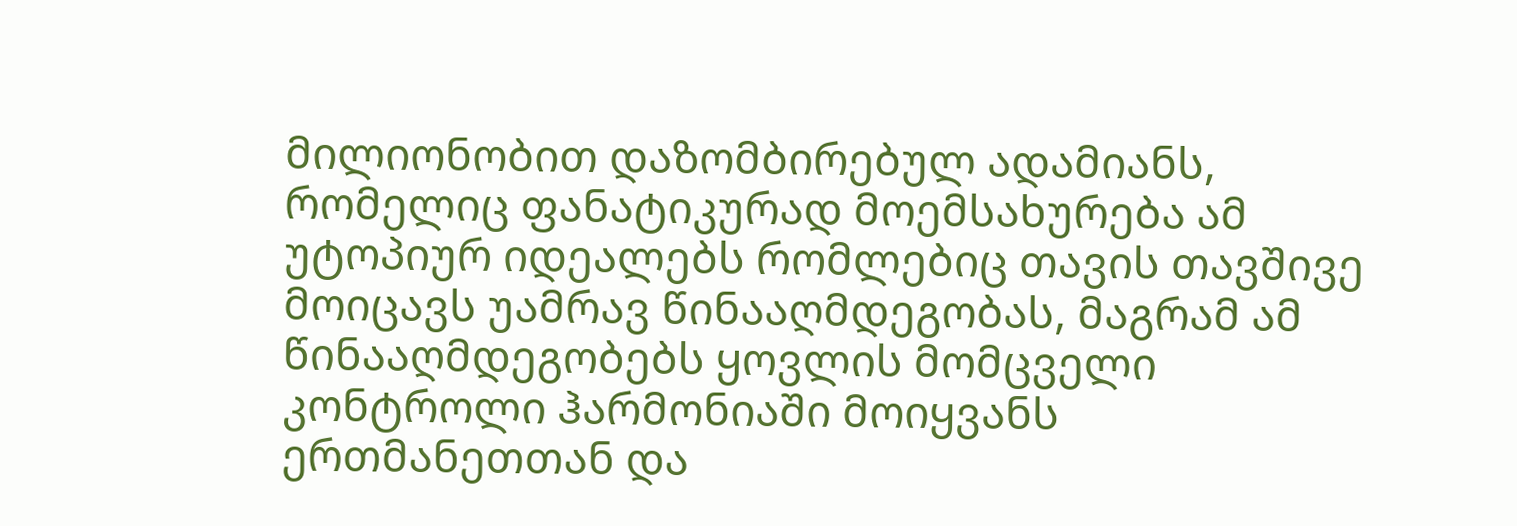მილიონობით დაზომბირებულ ადამიანს, რომელიც ფანატიკურად მოემსახურება ამ უტოპიურ იდეალებს რომლებიც თავის თავშივე მოიცავს უამრავ წინააღმდეგობას, მაგრამ ამ წინააღმდეგობებს ყოვლის მომცველი კონტროლი ჰარმონიაში მოიყვანს ერთმანეთთან და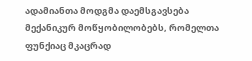ადამიანთა მოდგმა დაემსგავსება მექანიკურ მოწყობილობებს, რომელთა ფუნქიაც მკაცრად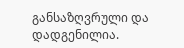განსაზღვრული და დადგენილია.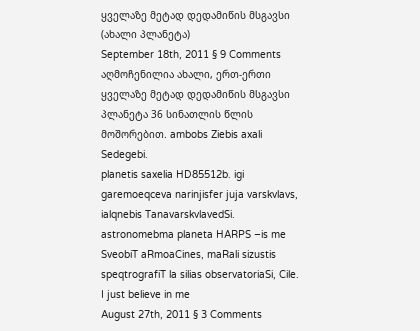ყველაზე მეტად დედამიწის მსგავსი (ახალი პლანეტა)
September 18th, 2011 § 9 Comments
აღმოჩენილია ახალი, ერთ-ერთი ყველაზე მეტად დედამიწის მსგავსი პლანეტა 36 სინათლის წლის მოშორებით. ambobs Ziebis axali Sedegebi.
planetis saxelia HD85512b. igi garemoeqceva narinjisfer juja varskvlavs, ialqnebis TanavarskvlavedSi. astronomebma planeta HARPS –is me SveobiT aRmoaCines, maRali sizustis speqtrografiT la silias observatoriaSi, Cile.
I just believe in me
August 27th, 2011 § 3 Comments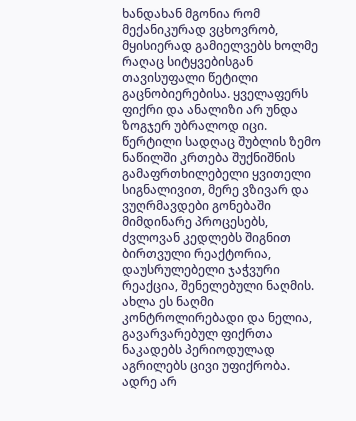ხანდახან მგონია რომ მექანიკურად ვცხოვრობ, მყისიერად გამიელვებს ხოლმე რაღაც სიტყვებისგან თავისუფალი წეტილი გაცნობიერებისა. ყველაფერს ფიქრი და ანალიზი არ უნდა ზოგჯერ უბრალოდ იცი. წერტილი სადღაც შუბლის ზემო ნაწილში კრთება შუქნიშნის გამაფრთხილებელი ყვითელი სიგნალივით, მერე ვზივარ და ვუღრმავდები გონებაში მიმდინარე პროცესებს, ძვლოვან კედლებს შიგნით ბირთვული რეაქტორია, დაუსრულებელი ჯაჭვური რეაქცია, შენელებული ნაღმის. ახლა ეს ნაღმი კონტროლირებადი და ნელია, გავარვარებულ ფიქრთა ნაკადებს პერიოდულად აგრილებს ცივი უფიქრობა. ადრე არ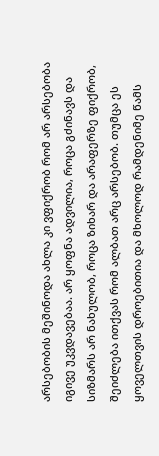არსებობის მეშინოდა ახლა კი ვფიქრობ რომ არ არსებობა იგივე უკვდავებაა. არ ყოფნა ადვილია, როცა გძინავს და სიზმარს არ ნახულობ, როცა ზიხარ და არაფერზე ფიქრობ, შეიძლება ითქვას რომ ალბათ არც არსებობ. თუმცა ეს ყოველთვის დროებითია და მხოლოდ რამდენიმე წამს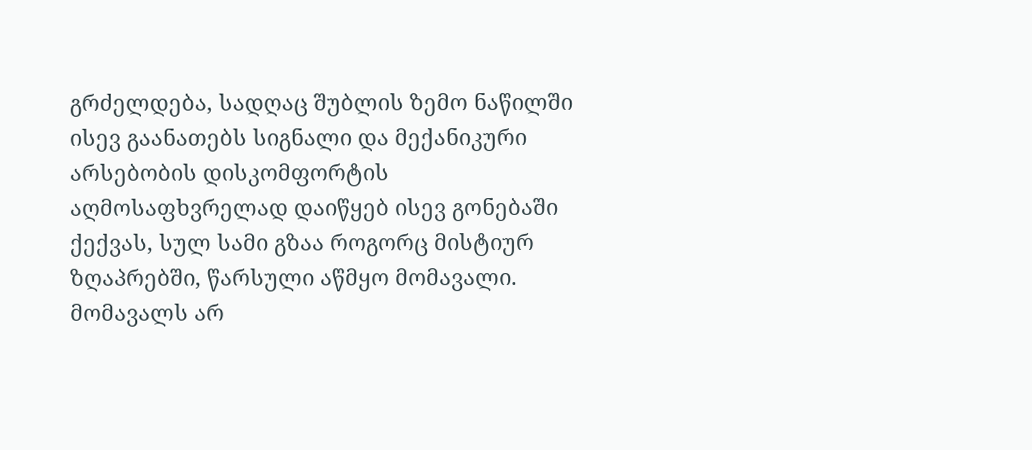გრძელდება, სადღაც შუბლის ზემო ნაწილში ისევ გაანათებს სიგნალი და მექანიკური არსებობის დისკომფორტის აღმოსაფხვრელად დაიწყებ ისევ გონებაში ქექვას, სულ სამი გზაა როგორც მისტიურ ზღაპრებში, წარსული აწმყო მომავალი. მომავალს არ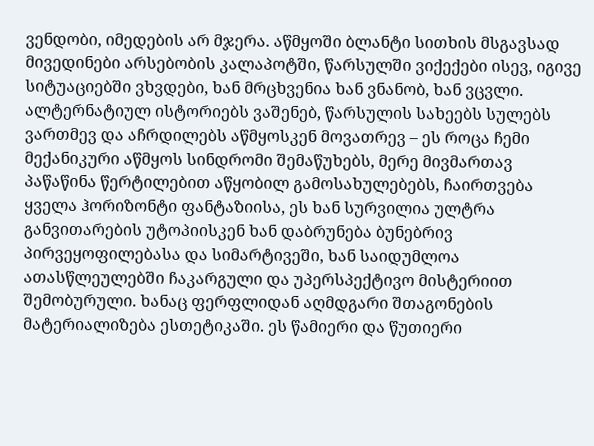ვენდობი, იმედების არ მჯერა. აწმყოში ბლანტი სითხის მსგავსად მივედინები არსებობის კალაპოტში, წარსულში ვიქექები ისევ, იგივე სიტუაციებში ვხვდები, ხან მრცხვენია ხან ვნანობ, ხან ვცვლი. ალტერნატიულ ისტორიებს ვაშენებ, წარსულის სახეებს სულებს ვართმევ და აჩრდილებს აწმყოსკენ მოვათრევ – ეს როცა ჩემი მექანიკური აწმყოს სინდრომი შემაწუხებს, მერე მივმართავ პაწაწინა წერტილებით აწყობილ გამოსახულებებს, ჩაირთვება ყველა ჰორიზონტი ფანტაზიისა, ეს ხან სურვილია ულტრა განვითარების უტოპიისკენ ხან დაბრუნება ბუნებრივ პირვეყოფილებასა და სიმარტივეში, ხან საიდუმლოა ათასწლეულებში ჩაკარგული და უპერსპექტივო მისტერიით შემობურული. ხანაც ფერფლიდან აღმდგარი შთაგონების მატერიალიზება ესთეტიკაში. ეს წამიერი და წუთიერი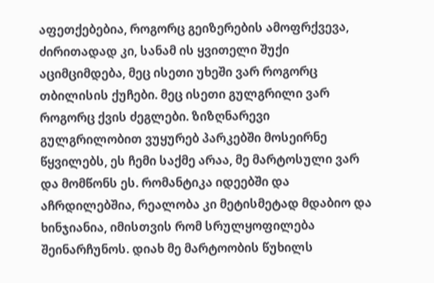აფეთქებებია, როგორც გეიზერების ამოფრქვევა, ძირითადად კი, სანამ ის ყვითელი შუქი აციმციმდება, მეც ისეთი უხეში ვარ როგორც თბილისის ქუჩები. მეც ისეთი გულგრილი ვარ როგორც ქვის ძეგლები. ზიზღნარევი გულგრილობით ვუყურებ პარკებში მოსეირნე წყვილებს, ეს ჩემი საქმე არაა, მე მარტოსული ვარ და მომწონს ეს. რომანტიკა იდეებში და აჩრდილებშია, რეალობა კი მეტისმეტად მდაბიო და ხინჯიანია, იმისთვის რომ სრულყოფილება შეინარჩუნოს. დიახ მე მარტოობის წუხილს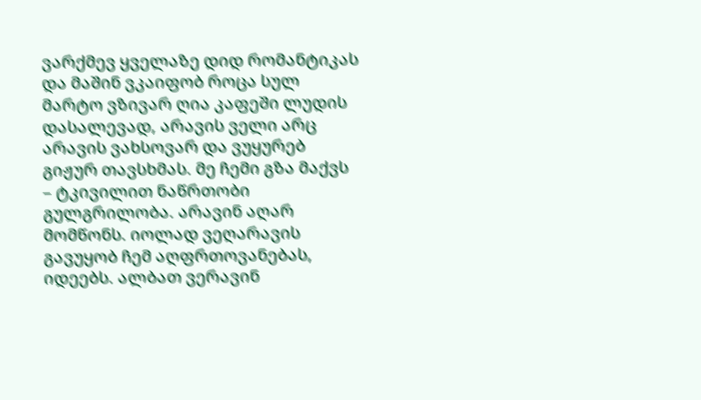ვარქმევ ყველაზე დიდ რომანტიკას და მაშინ ვკაიფობ როცა სულ მარტო ვზივარ ღია კაფეში ლუდის დასალევად, არავის ველი არც არავის ვახსოვარ და ვუყურებ გიჟურ თავსხმას. მე ჩემი გზა მაქვს – ტკივილით ნაწრთობი გულგრილობა. არავინ აღარ მომწონს. იოლად ვეღარავის გავუყობ ჩემ აღფრთოვანებას, იდეებს. ალბათ ვერავინ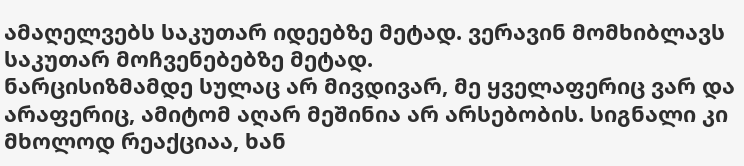ამაღელვებს საკუთარ იდეებზე მეტად. ვერავინ მომხიბლავს საკუთარ მოჩვენებებზე მეტად.
ნარცისიზმამდე სულაც არ მივდივარ, მე ყველაფერიც ვარ და არაფერიც, ამიტომ აღარ მეშინია არ არსებობის. სიგნალი კი მხოლოდ რეაქციაა, ხან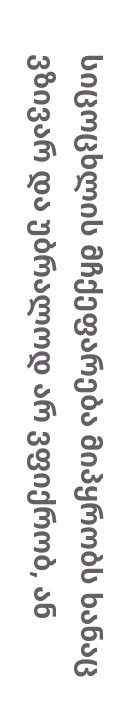სიცოცხლის მჩქეფარება მიპყრობს ხანაც ვზივარ და უბრალოდ არ ვფიქრობ, ან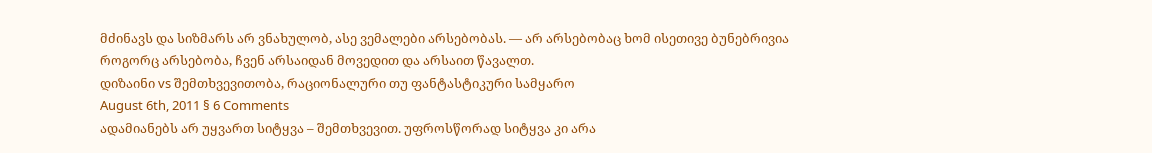მძინავს და სიზმარს არ ვნახულობ, ასე ვემალები არსებობას. — არ არსებობაც ხომ ისეთივე ბუნებრივია როგორც არსებობა, ჩვენ არსაიდან მოვედით და არსაით წავალთ.
დიზაინი vs შემთხვევითობა, რაციონალური თუ ფანტასტიკური სამყარო
August 6th, 2011 § 6 Comments
ადამიანებს არ უყვართ სიტყვა – შემთხვევით. უფროსწორად სიტყვა კი არა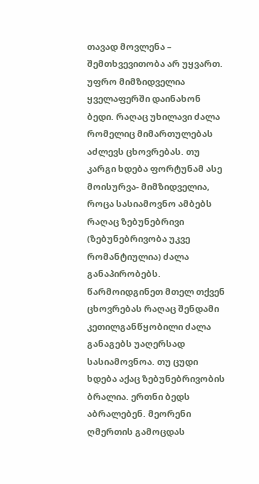თავად მოვლენა – შემთხვევითობა არ უყვართ. უფრო მიმზიდველია ყველაფერში დაინახონ ბედი. რაღაც უხილავი ძალა რომელიც მიმართულებას აძლევს ცხოვრებას. თუ კარგი ხდება ფორტუნამ ასე მოისურვა- მიმზიდველია, როცა სასიამოვნო ამბებს რაღაც ზებუნებრივი (ზებუნებრივობა უკვე რომანტიულია) ძალა განაპირობებს. წარმოიდგინეთ მთელ თქვენ ცხოვრებას რაღაც შენდამი კეთილგანწყობილი ძალა განაგებს უაღერსად სასიამოვნოა. თუ ცუდი ხდება აქაც ზებუნებრივობის ბრალია. ერთნი ბედს აბრალებენ. მეორენი ღმერთის გამოცდას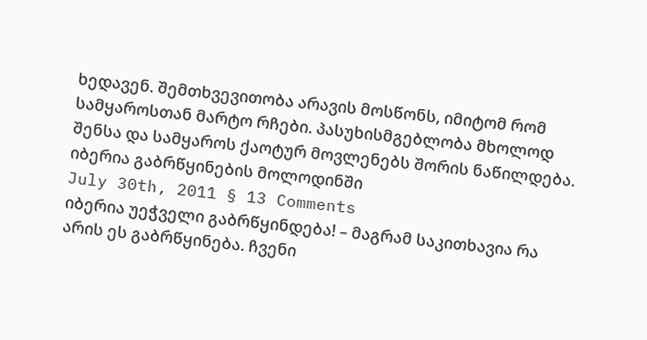ხედავენ. შემთხვევითობა არავის მოსწონს, იმიტომ რომ სამყაროსთან მარტო რჩები. პასუხისმგებლობა მხოლოდ შენსა და სამყაროს ქაოტურ მოვლენებს შორის ნაწილდება.
იბერია გაბრწყინების მოლოდინში
July 30th, 2011 § 13 Comments
იბერია უეჭველი გაბრწყინდება! – მაგრამ საკითხავია რა არის ეს გაბრწყინება. ჩვენი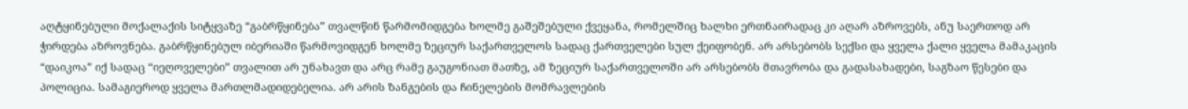აღტყინებული მოქალაქის სიტყვაზე “გაბრწყინება” თვალწინ წარმომიდგება ხოლმე გაშეშებული ქვეყანა, რომელშიც ხალხი ერთნაირადაც კი აღარ აზროვებს, ანუ საერთოდ არ ჭირდება აზროვნება. გაბრწყინებულ იბერიაში წარმოვიდგენ ხოლმე ზეციურ საქართველოს სადაც ქართველები სულ ქეიფობენ. არ არსებობს სექსი და ყველა ქალი ყველა მამაკაცის “დაიკოა” იქ სადაც “იეღოველები” თვალით არ უნახავთ და არც რამე გაუგონიათ მათზე, ამ ზეციურ საქართველოში არ არსებობს მთავრობა და გადასახადები, საგზაო წესები და პოლიცია. სამაგიეროდ ყველა მართლმადიდებელია. არ არის ზანგების და ჩინელების მომრავლების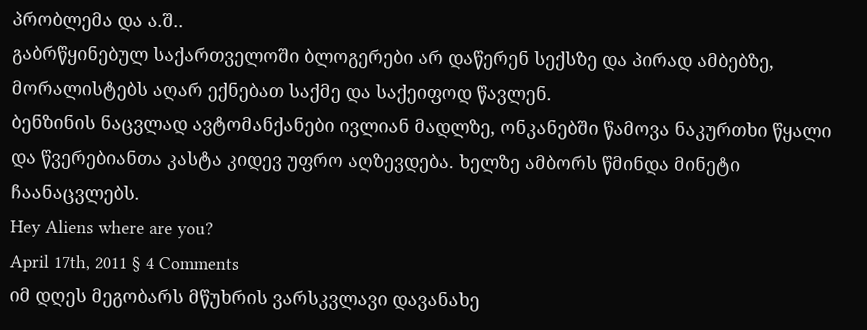პრობლემა და ა.შ..
გაბრწყინებულ საქართველოში ბლოგერები არ დაწერენ სექსზე და პირად ამბებზე, მორალისტებს აღარ ექნებათ საქმე და საქეიფოდ წავლენ.
ბენზინის ნაცვლად ავტომანქანები ივლიან მადლზე, ონკანებში წამოვა ნაკურთხი წყალი და წვერებიანთა კასტა კიდევ უფრო აღზევდება. ხელზე ამბორს წმინდა მინეტი ჩაანაცვლებს.
Hey Aliens where are you?
April 17th, 2011 § 4 Comments
იმ დღეს მეგობარს მწუხრის ვარსკვლავი დავანახე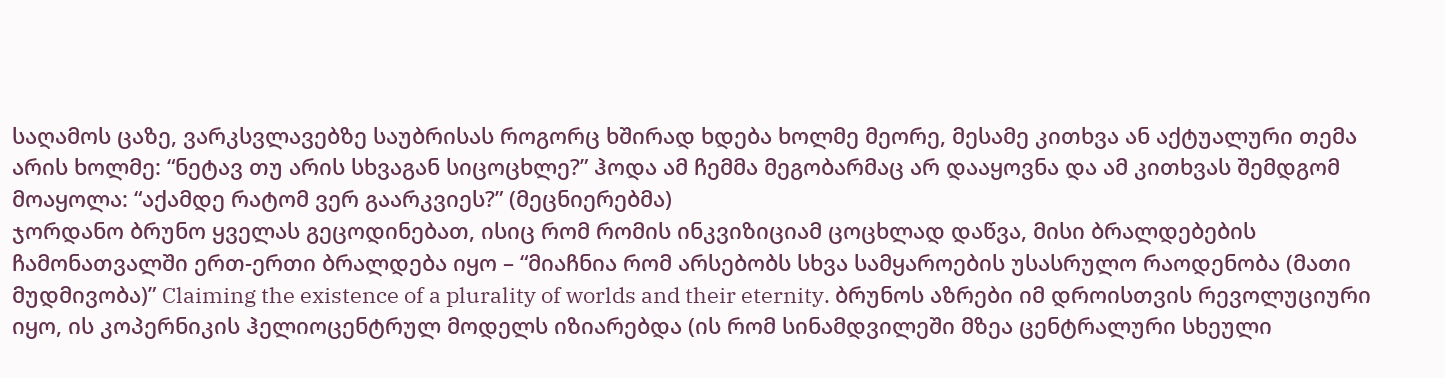საღამოს ცაზე, ვარკსვლავებზე საუბრისას როგორც ხშირად ხდება ხოლმე მეორე, მესამე კითხვა ან აქტუალური თემა არის ხოლმე: “ნეტავ თუ არის სხვაგან სიცოცხლე?” ჰოდა ამ ჩემმა მეგობარმაც არ დააყოვნა და ამ კითხვას შემდგომ მოაყოლა: “აქამდე რატომ ვერ გაარკვიეს?” (მეცნიერებმა)
ჯორდანო ბრუნო ყველას გეცოდინებათ, ისიც რომ რომის ინკვიზიციამ ცოცხლად დაწვა, მისი ბრალდებების ჩამონათვალში ერთ-ერთი ბრალდება იყო – “მიაჩნია რომ არსებობს სხვა სამყაროების უსასრულო რაოდენობა (მათი მუდმივობა)” Claiming the existence of a plurality of worlds and their eternity. ბრუნოს აზრები იმ დროისთვის რევოლუციური იყო, ის კოპერნიკის ჰელიოცენტრულ მოდელს იზიარებდა (ის რომ სინამდვილეში მზეა ცენტრალური სხეული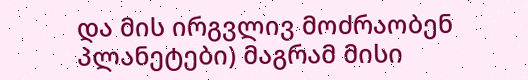და მის ირგვლივ მოძრაობენ პლანეტები) მაგრამ მისი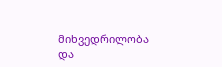მიხვედრილობა და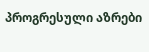პროგრესული აზრები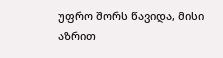უფრო შორს წავიდა, მისი აზრით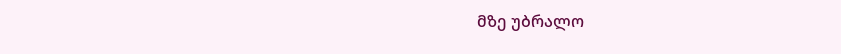მზე უბრალო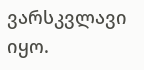ვარსკვლავი იყო.